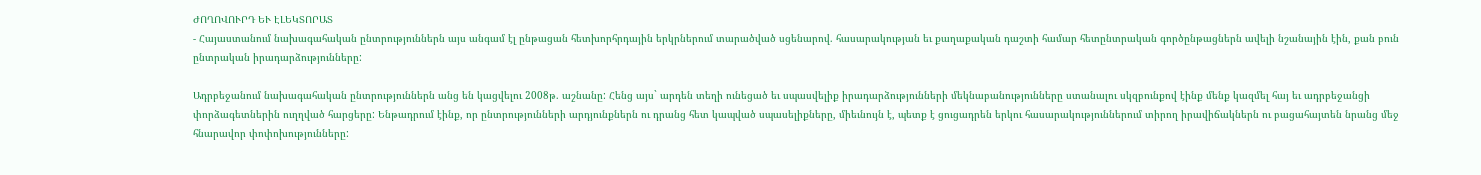ԺՈՂՈՎՈՒՐԴ ԵՒ ԷԼԵԿՏՈՐԱՏ
- Հայաստանում նախագահական ընտրություններն այս անգամ էլ ընթացան հետխորհրդային երկրներում տարածված սցենարով. հասարակության եւ քաղաքական դաշտի համար հետընտրական գործընթացներն ավելի նշանային էին, քան բուն ընտրական իրադարձությունները:

Ադրբեջանում նախագահական ընտրություններն անց են կացվելու 2008թ. աշնանը: Հենց այս` արդեն տեղի ունեցած եւ սպասվելիք իրադարձությունների մեկնաբանությունները ստանալու սկզբունքով էինք մենք կազմել հայ եւ ադրբեջանցի փորձագետներին ուղղված հարցերը: Ենթադրում էինք, որ ընտրությունների արդյունքներն ու դրանց հետ կապված սպասելիքները, միեւնույն է, պետք է ցուցադրեն երկու հասարակություններում տիրող իրավիճակներն ու բացահայտեն նրանց մեջ հնարավոր փոփոխությունները: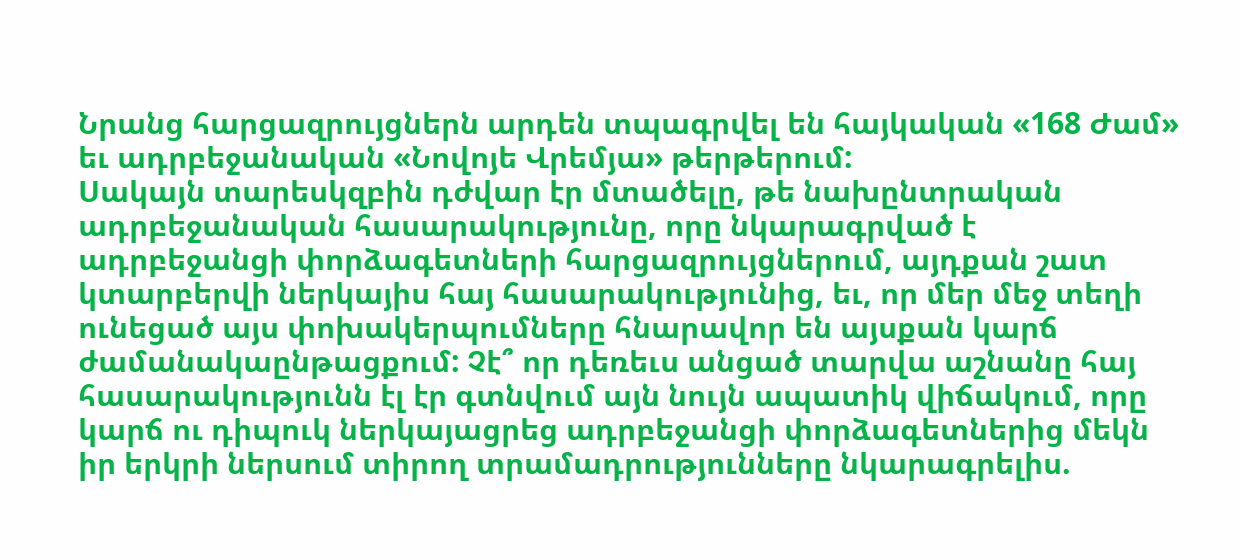Նրանց հարցազրույցներն արդեն տպագրվել են հայկական «168 Ժամ» եւ ադրբեջանական «Նովոյե Վրեմյա» թերթերում:
Սակայն տարեսկզբին դժվար էր մտածելը, թե նախընտրական ադրբեջանական հասարակությունը, որը նկարագրված է ադրբեջանցի փորձագետների հարցազրույցներում, այդքան շատ կտարբերվի ներկայիս հայ հասարակությունից, եւ, որ մեր մեջ տեղի ունեցած այս փոխակերպումները հնարավոր են այսքան կարճ ժամանակաընթացքում: Չէ՞ որ դեռեւս անցած տարվա աշնանը հայ հասարակությունն էլ էր գտնվում այն նույն ապատիկ վիճակում, որը կարճ ու դիպուկ ներկայացրեց ադրբեջանցի փորձագետներից մեկն իր երկրի ներսում տիրող տրամադրությունները նկարագրելիս.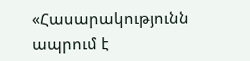«Հասարակությունն ապրում է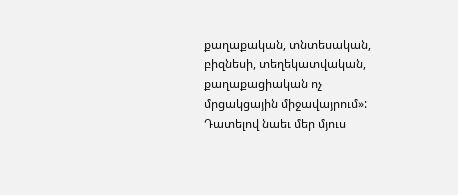քաղաքական, տնտեսական, բիզնեսի, տեղեկատվական, քաղաքացիական ոչ մրցակցային միջավայրում»: Դատելով նաեւ մեր մյուս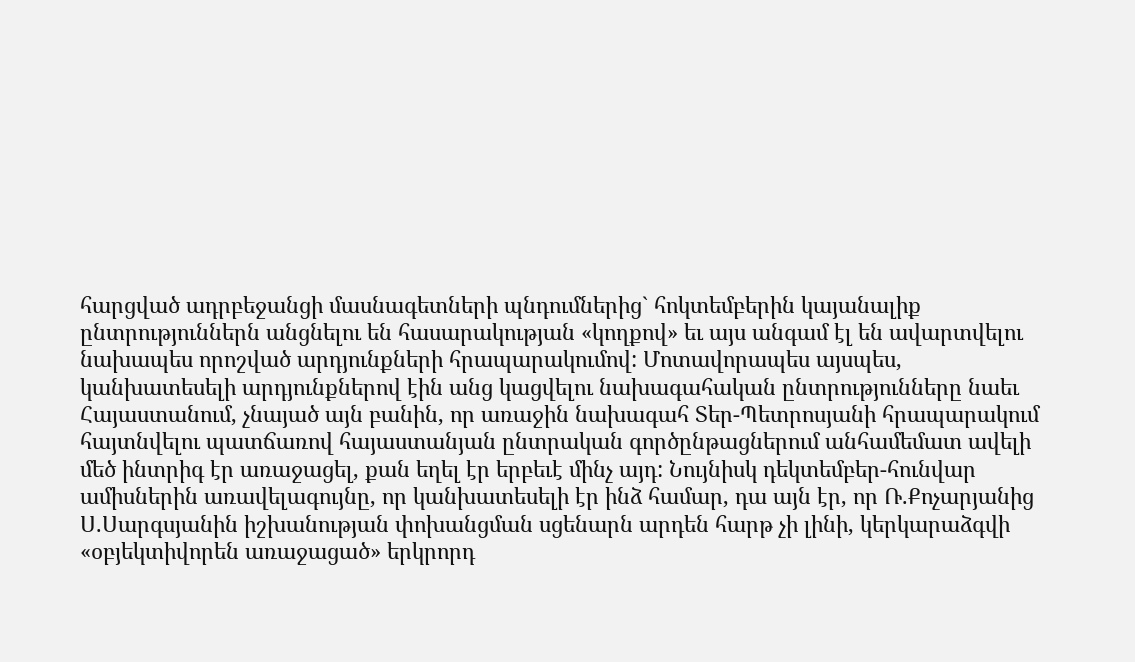հարցված ադրբեջանցի մասնագետների պնդումներից` հոկտեմբերին կայանալիք ընտրություններն անցնելու են հասարակության «կողքով» եւ այս անգամ էլ են ավարտվելու նախապես որոշված արդյունքների հրապարակումով: Մոտավորապես այսպես, կանխատեսելի արդյունքներով էին անց կացվելու նախագահական ընտրությունները նաեւ Հայաստանում, չնայած այն բանին, որ առաջին նախագահ Տեր-Պետրոսյանի հրապարակում հայտնվելու պատճառով հայաստանյան ընտրական գործընթացներում անհամեմատ ավելի մեծ ինտրիգ էր առաջացել, քան եղել էր երբեւէ մինչ այդ: Նույնիսկ դեկտեմբեր-հունվար ամիսներին առավելագույնը, որ կանխատեսելի էր ինձ համար, դա այն էր, որ Ռ.Քոչարյանից Ս.Սարգսյանին իշխանության փոխանցման սցենարն արդեն հարթ չի լինի, կերկարաձգվի «օբյեկտիվորեն առաջացած» երկրորդ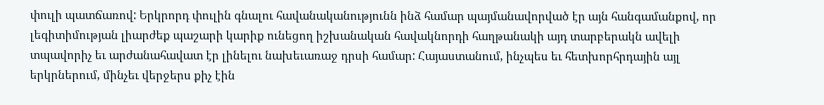փուլի պատճառով: Երկրորդ փուլին գնալու հավանականությունն ինձ համար պայմանավորված էր այն հանգամանքով, որ լեգիտիմության լիարժեք պաշարի կարիք ունեցող իշխանական հավակնորդի հաղթանակի այդ տարբերակն ավելի տպավորիչ եւ արժանահավատ էր լինելու նախեւառաջ դրսի համար: Հայաստանում, ինչպես եւ հետխորհրդային այլ երկրներում, մինչեւ վերջերս քիչ էին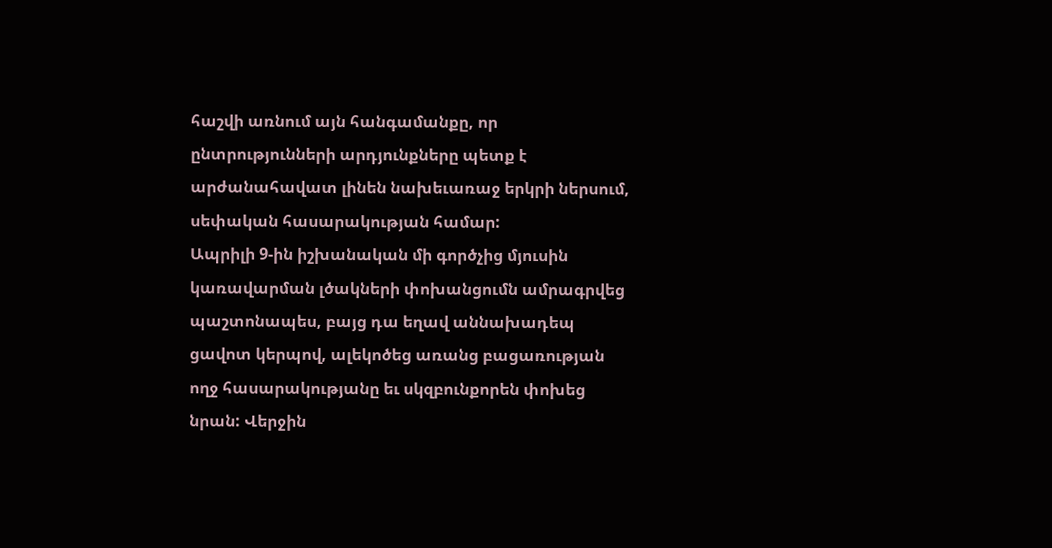հաշվի առնում այն հանգամանքը, որ ընտրությունների արդյունքները պետք է արժանահավատ լինեն նախեւառաջ երկրի ներսում, սեփական հասարակության համար:
Ապրիլի 9-ին իշխանական մի գործչից մյուսին կառավարման լծակների փոխանցումն ամրագրվեց պաշտոնապես, բայց դա եղավ աննախադեպ ցավոտ կերպով, ալեկոծեց առանց բացառության ողջ հասարակությանը եւ սկզբունքորեն փոխեց նրան: Վերջին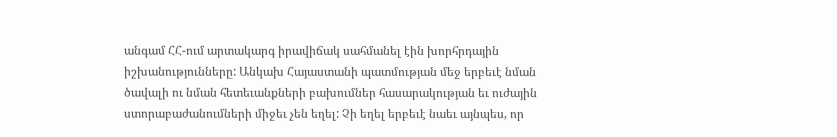անգամ ՀՀ-ում արտակարգ իրավիճակ սահմանել էին խորհրդային իշխանությունները: Անկախ Հայաստանի պատմության մեջ երբեւէ նման ծավալի ու նման հետեւանքների բախումներ հասարակության եւ ուժային ստորաբաժանումների միջեւ չեն եղել: Չի եղել երբեւէ նաեւ այնպես, որ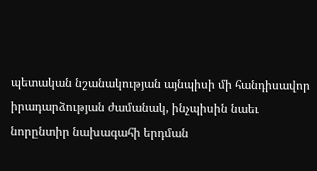պետական նշանակության այնպիսի մի հանդիսավոր իրադարձության ժամանակ, ինչպիսին նաեւ նորընտիր նախագահի երդման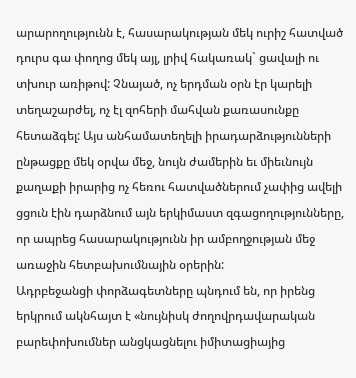արարողությունն է, հասարակության մեկ ուրիշ հատված դուրս գա փողոց մեկ այլ, լրիվ հակառակ` ցավալի ու տխուր առիթով: Չնայած, ոչ երդման օրն էր կարելի տեղաշարժել, ոչ էլ զոհերի մահվան քառասունքը հետաձգել: Այս անհամատեղելի իրադարձությունների ընթացքը մեկ օրվա մեջ, նույն ժամերին եւ միեւնույն քաղաքի իրարից ոչ հեռու հատվածներում չափից ավելի ցցուն էին դարձնում այն երկիմաստ զգացողությունները, որ ապրեց հասարակությունն իր ամբողջության մեջ առաջին հետբախումնային օրերին:
Ադրբեջանցի փորձագետները պնդում են, որ իրենց երկրում ակնհայտ է «նույնիսկ ժողովրդավարական բարեփոխումներ անցկացնելու իմիտացիայից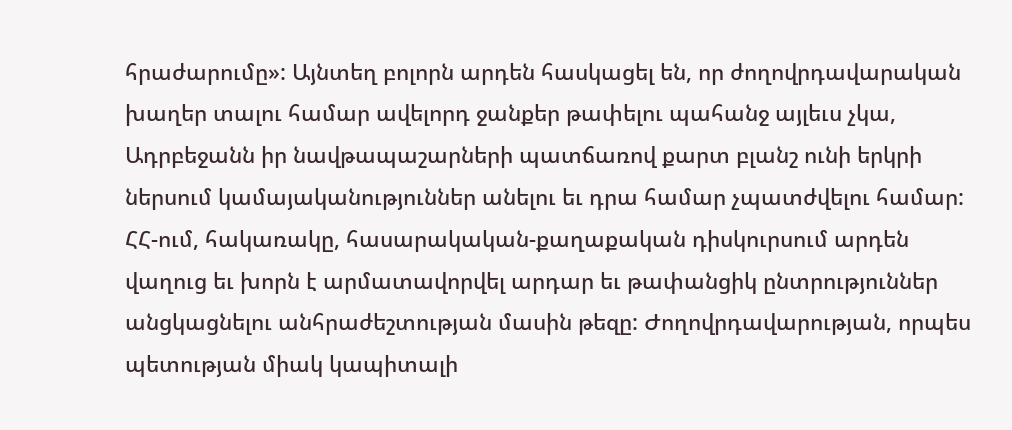հրաժարումը»: Այնտեղ բոլորն արդեն հասկացել են, որ ժողովրդավարական խաղեր տալու համար ավելորդ ջանքեր թափելու պահանջ այլեւս չկա, Ադրբեջանն իր նավթապաշարների պատճառով քարտ բլանշ ունի երկրի ներսում կամայականություններ անելու եւ դրա համար չպատժվելու համար: ՀՀ-ում, հակառակը, հասարակական-քաղաքական դիսկուրսում արդեն վաղուց եւ խորն է արմատավորվել արդար եւ թափանցիկ ընտրություններ անցկացնելու անհրաժեշտության մասին թեզը: Ժողովրդավարության, որպես պետության միակ կապիտալի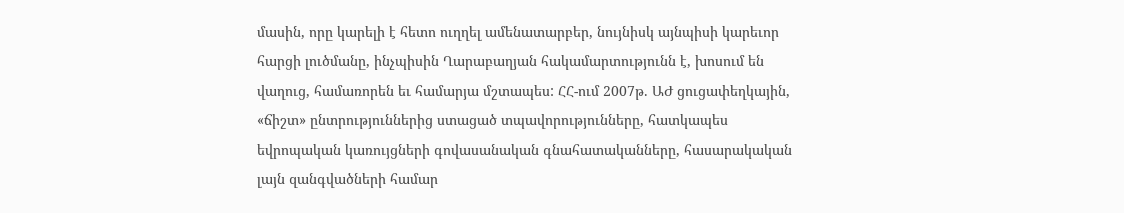մասին, որը կարելի է հետո ուղղել ամենատարբեր, նույնիսկ այնպիսի կարեւոր հարցի լուծմանը, ինչպիսին Ղարաբաղյան հակամարտությունն է, խոսում են վաղուց, համառորեն եւ համարյա մշտապես: ՀՀ-ում 2007թ. ԱԺ ցուցափեղկային, «ճիշտ» ընտրություններից ստացած տպավորությունները, հատկապես եվրոպական կառույցների գովասանական գնահատականները, հասարակական լայն զանգվածների համար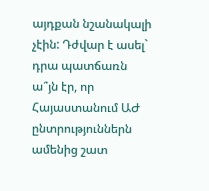այդքան նշանակալի չէին: Դժվար է ասել` դրա պատճառն ա՞յն էր, որ Հայաստանում ԱԺ ընտրություններն ամենից շատ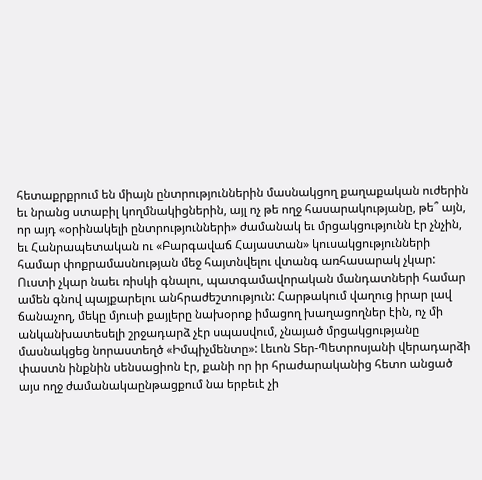հետաքրքրում են միայն ընտրություններին մասնակցող քաղաքական ուժերին եւ նրանց ստաբիլ կողմնակիցներին, այլ ոչ թե ողջ հասարակությանը, թե՞ այն, որ այդ «օրինակելի ընտրությունների» ժամանակ եւ մրցակցությունն էր չնչին, եւ Հանրապետական ու «Բարգավաճ Հայաստան» կուսակցությունների համար փոքրամասնության մեջ հայտնվելու վտանգ առհասարակ չկար: Ուստի չկար նաեւ ռիսկի գնալու, պատգամավորական մանդատների համար ամեն գնով պայքարելու անհրաժեշտություն: Հարթակում վաղուց իրար լավ ճանաչող, մեկը մյուսի քայլերը նախօրոք իմացող խաղացողներ էին, ոչ մի անկանխատեսելի շրջադարձ չէր սպասվում, չնայած մրցակցությանը մասնակցեց նորաստեղծ «Իմպիչմենտը»: Լեւոն Տեր-Պետրոսյանի վերադարձի փաստն ինքնին սենսացիոն էր, քանի որ իր հրաժարականից հետո անցած այս ողջ ժամանակաընթացքում նա երբեւէ չի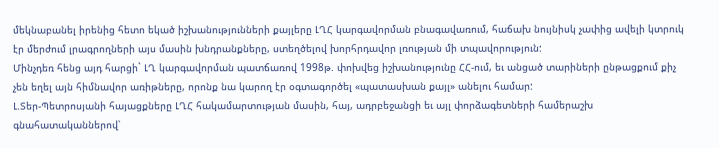մեկնաբանել իրենից հետո եկած իշխանությունների քայլերը ԼՂՀ կարգավորման բնագավառում, հաճախ նույնիսկ չափից ավելի կտրուկ էր մերժում լրագրողների այս մասին խնդրանքները, ստեղծելով խորհրդավոր լռության մի տպավորություն:
Մինչդեռ հենց այդ հարցի` ԼՂ կարգավորման պատճառով 1998թ. փոխվեց իշխանությունը ՀՀ-ում, եւ անցած տարիների ընթացքում քիչ չեն եղել այն հիմնավոր առիթները, որոնք նա կարող էր օգտագործել «պատասխան քայլ» անելու համար:
Լ.Տեր-Պետրոսյանի հայացքները ԼՂՀ հակամարտության մասին, հայ, ադրբեջանցի եւ այլ փորձագետների համերաշխ գնահատականներով՝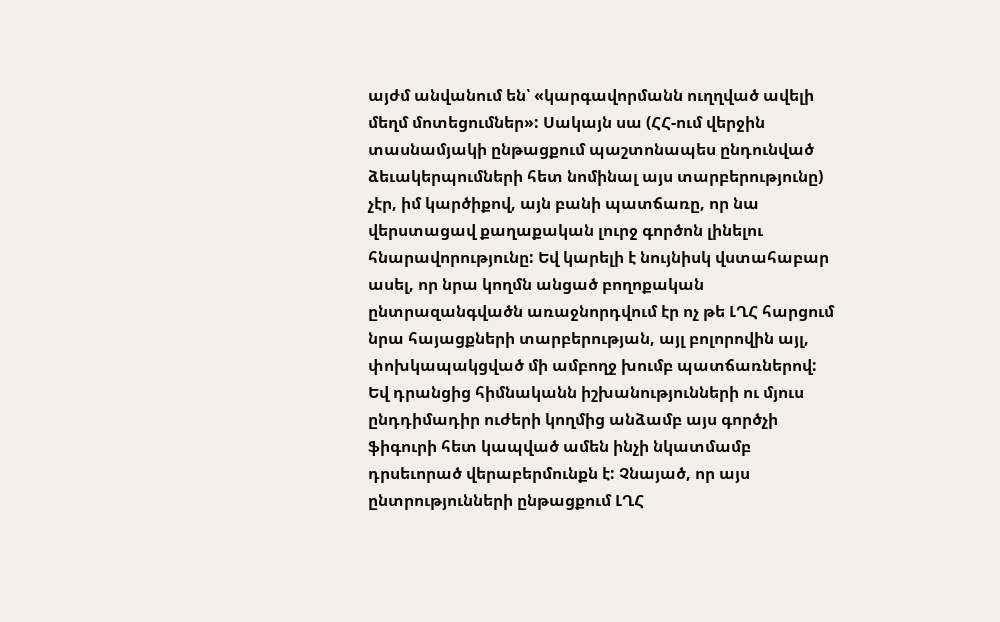այժմ անվանում են՝ «կարգավորմանն ուղղված ավելի մեղմ մոտեցումներ»: Սակայն սա (ՀՀ-ում վերջին տասնամյակի ընթացքում պաշտոնապես ընդունված ձեւակերպումների հետ նոմինալ այս տարբերությունը) չէր, իմ կարծիքով, այն բանի պատճառը, որ նա վերստացավ քաղաքական լուրջ գործոն լինելու հնարավորությունը: Եվ կարելի է նույնիսկ վստահաբար ասել, որ նրա կողմն անցած բողոքական ընտրազանգվածն առաջնորդվում էր ոչ թե ԼՂՀ հարցում նրա հայացքների տարբերության, այլ բոլորովին այլ, փոխկապակցված մի ամբողջ խումբ պատճառներով: Եվ դրանցից հիմնականն իշխանությունների ու մյուս ընդդիմադիր ուժերի կողմից անձամբ այս գործչի ֆիգուրի հետ կապված ամեն ինչի նկատմամբ դրսեւորած վերաբերմունքն է: Չնայած, որ այս ընտրությունների ընթացքում ԼՂՀ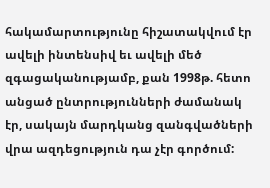հակամարտությունը հիշատակվում էր ավելի ինտենսիվ եւ ավելի մեծ զգացականությամբ, քան 1998թ. հետո անցած ընտրությունների ժամանակ էր, սակայն մարդկանց զանգվածների վրա ազդեցություն դա չէր գործում: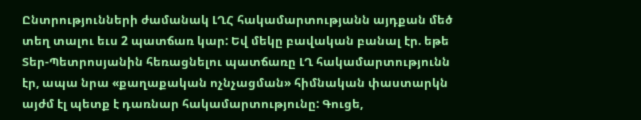Ընտրությունների ժամանակ ԼՂՀ հակամարտությանն այդքան մեծ տեղ տալու եւս 2 պատճառ կար: Եվ մեկը բավական բանալ էր. եթե Տեր-Պետրոսյանին հեռացնելու պատճառը ԼՂ հակամարտությունն էր, ապա նրա «քաղաքական ոչնչացման» հիմնական փաստարկն այժմ էլ պետք է դառնար հակամարտությունը: Գուցե,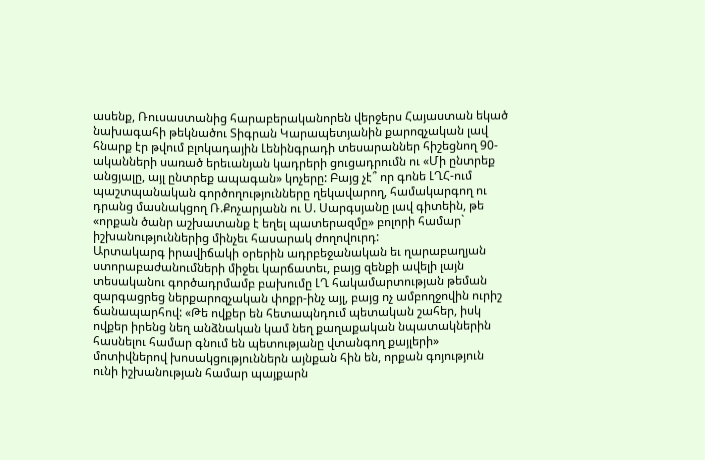ասենք, Ռուսաստանից հարաբերականորեն վերջերս Հայաստան եկած նախագահի թեկնածու Տիգրան Կարապետյանին քարոզչական լավ հնարք էր թվում բլոկադային Լենինգրադի տեսարաններ հիշեցնող 90-ականների սառած երեւանյան կադրերի ցուցադրումն ու «Մի ընտրեք անցյալը, այլ ընտրեք ապագան» կոչերը: Բայց չէ՞ որ գոնե ԼՂՀ-ում պաշտպանական գործողությունները ղեկավարող, համակարգող ու դրանց մասնակցող Ռ.Քոչարյանն ու Ս. Սարգսյանը լավ գիտեին, թե «որքան ծանր աշխատանք է եղել պատերազմը» բոլորի համար` իշխանություններից մինչեւ հասարակ ժողովուրդ:
Արտակարգ իրավիճակի օրերին ադրբեջանական եւ ղարաբաղյան ստորաբաժանումների միջեւ կարճատեւ, բայց զենքի ավելի լայն տեսականու գործադրմամբ բախումը ԼՂ հակամարտության թեման զարգացրեց ներքարոզչական փոքր-ինչ այլ, բայց ոչ ամբողջովին ուրիշ ճանապարհով: «Թե ովքեր են հետապնդում պետական շահեր, իսկ ովքեր իրենց նեղ անձնական կամ նեղ քաղաքական նպատակներին հասնելու համար գնում են պետությանը վտանգող քայլերի» մոտիվներով խոսակցություններն այնքան հին են, որքան գոյություն ունի իշխանության համար պայքարն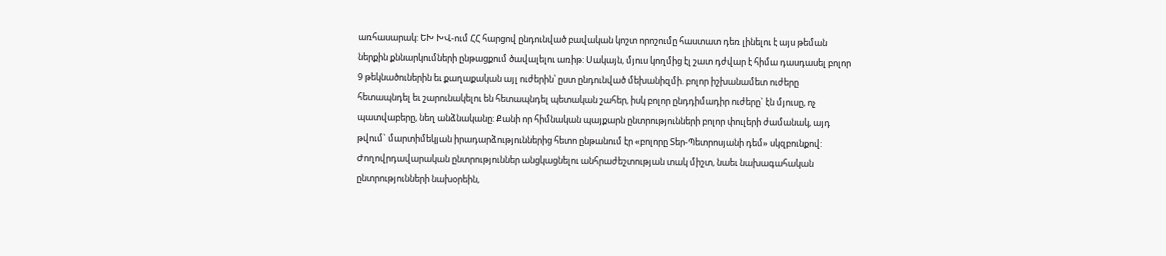առհասարակ: ԵԽ ԽՎ-ում ՀՀ հարցով ընդունված բավական կոշտ որոշումը հաստատ դեռ լինելու է այս թեման ներքին քննարկումների ընթացքում ծավալելու առիթ: Սակայն, մյուս կողմից էլ շատ դժվար է հիմա դասդասել բոլոր 9 թեկնածուներին եւ քաղաքական այլ ուժերին՝ ըստ ընդունված մեխանիզմի. բոլոր իշխանամետ ուժերը հետապնդել եւ շարունակելու են հետապնդել պետական շահեր, իսկ բոլոր ընդդիմադիր ուժերը` էն մյուսը, ոչ պատվաբերը, նեղ անձնականը: Քանի որ հիմնական պայքարն ընտրությունների բոլոր փուլերի ժամանակ, այդ թվում` մարտիմեկյան իրադարձություններից հետո ընթանում էր «բոլորը Տեր-Պետրոսյանի դեմ» սկզբունքով:
Ժողովրդավարական ընտրություններ անցկացնելու անհրաժեշտության տակ միշտ, նաեւ նախագահական ընտրությունների նախօրեին,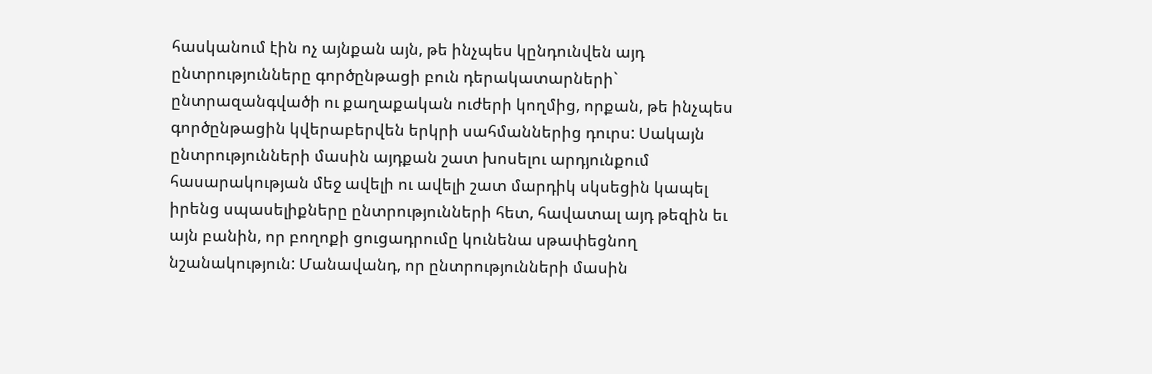հասկանում էին ոչ այնքան այն, թե ինչպես կընդունվեն այդ ընտրությունները գործընթացի բուն դերակատարների` ընտրազանգվածի ու քաղաքական ուժերի կողմից, որքան, թե ինչպես գործընթացին կվերաբերվեն երկրի սահմաններից դուրս: Սակայն ընտրությունների մասին այդքան շատ խոսելու արդյունքում հասարակության մեջ ավելի ու ավելի շատ մարդիկ սկսեցին կապել իրենց սպասելիքները ընտրությունների հետ, հավատալ այդ թեզին եւ այն բանին, որ բողոքի ցուցադրումը կունենա սթափեցնող նշանակություն: Մանավանդ, որ ընտրությունների մասին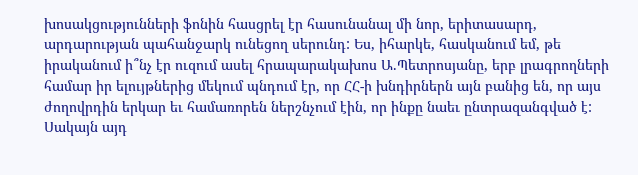խոսակցությունների ֆոնին հասցրել էր հասունանալ մի նոր, երիտասարդ, արդարության պահանջարկ ունեցող սերունդ: Ես, իհարկե, հասկանում եմ, թե իրականում ի՞նչ էր ուզում ասել հրապարակախոս Ա.Պետրոսյանը, երբ լրագրողների համար իր ելույթներից մեկում պնդում էր, որ ՀՀ-ի խնդիրներն այն բանից են, որ այս ժողովրդին երկար եւ համառորեն ներշնչում էին, որ ինքը նաեւ ընտրազանգված է: Սակայն այդ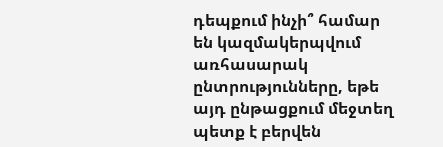դեպքում ինչի՞ համար են կազմակերպվում առհասարակ ընտրությունները, եթե այդ ընթացքում մեջտեղ պետք է բերվեն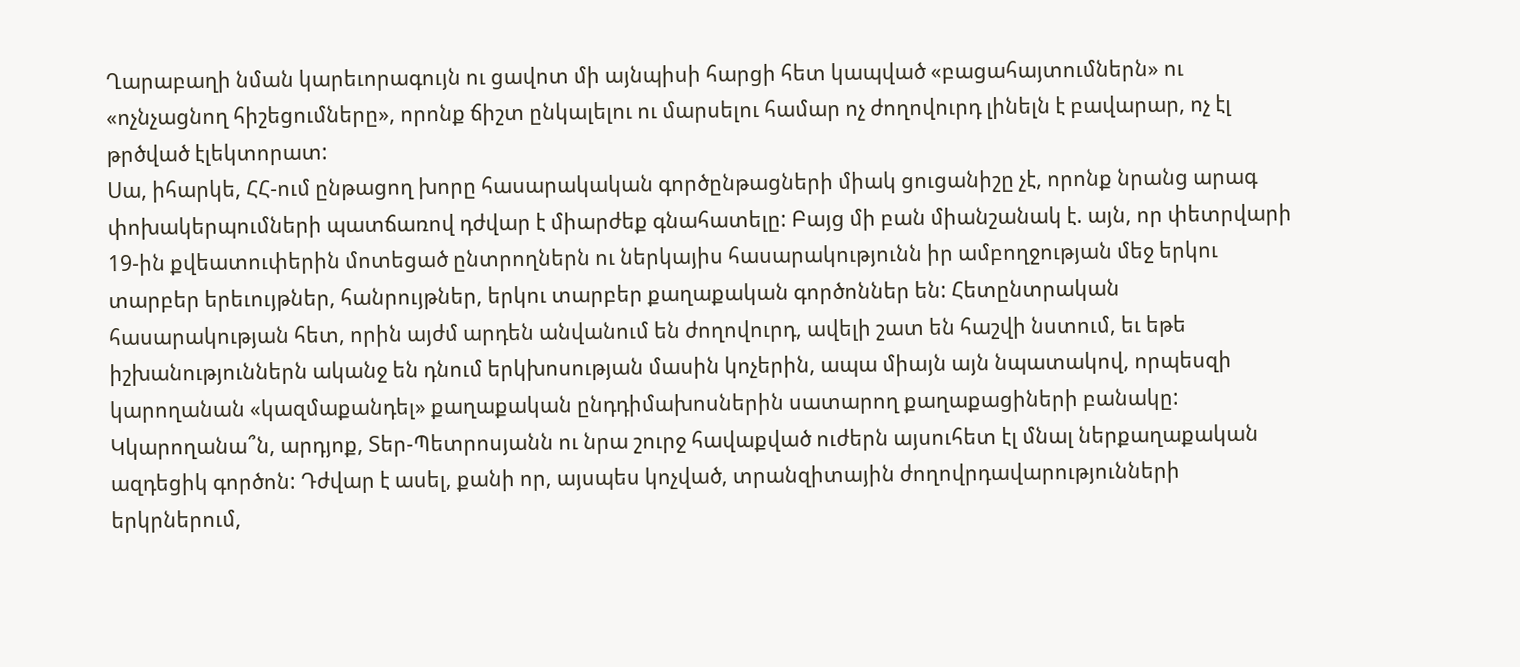Ղարաբաղի նման կարեւորագույն ու ցավոտ մի այնպիսի հարցի հետ կապված «բացահայտումներն» ու «ոչնչացնող հիշեցումները», որոնք ճիշտ ընկալելու ու մարսելու համար ոչ ժողովուրդ լինելն է բավարար, ոչ էլ թրծված էլեկտորատ:
Սա, իհարկե, ՀՀ-ում ընթացող խորը հասարակական գործընթացների միակ ցուցանիշը չէ, որոնք նրանց արագ փոխակերպումների պատճառով դժվար է միարժեք գնահատելը: Բայց մի բան միանշանակ է. այն, որ փետրվարի 19-ին քվեատուփերին մոտեցած ընտրողներն ու ներկայիս հասարակությունն իր ամբողջության մեջ երկու տարբեր երեւույթներ, հանրույթներ, երկու տարբեր քաղաքական գործոններ են: Հետընտրական հասարակության հետ, որին այժմ արդեն անվանում են ժողովուրդ, ավելի շատ են հաշվի նստում, եւ եթե իշխանություններն ականջ են դնում երկխոսության մասին կոչերին, ապա միայն այն նպատակով, որպեսզի կարողանան «կազմաքանդել» քաղաքական ընդդիմախոսներին սատարող քաղաքացիների բանակը: Կկարողանա՞ն, արդյոք, Տեր-Պետրոսյանն ու նրա շուրջ հավաքված ուժերն այսուհետ էլ մնալ ներքաղաքական ազդեցիկ գործոն: Դժվար է ասել, քանի որ, այսպես կոչված, տրանզիտային ժողովրդավարությունների երկրներում,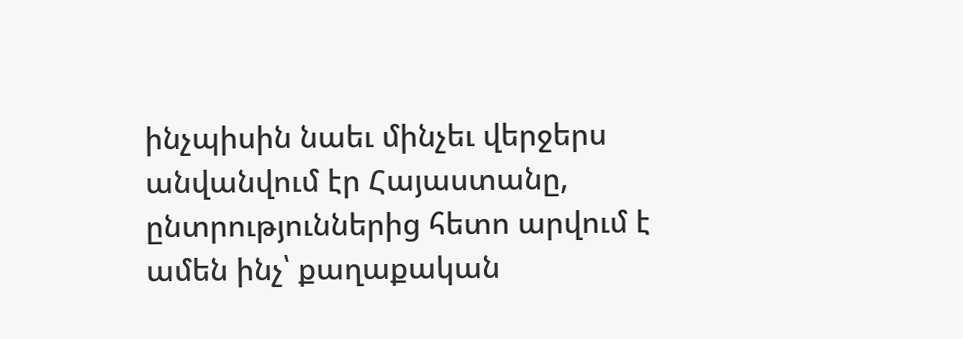ինչպիսին նաեւ մինչեւ վերջերս անվանվում էր Հայաստանը, ընտրություններից հետո արվում է ամեն ինչ՝ քաղաքական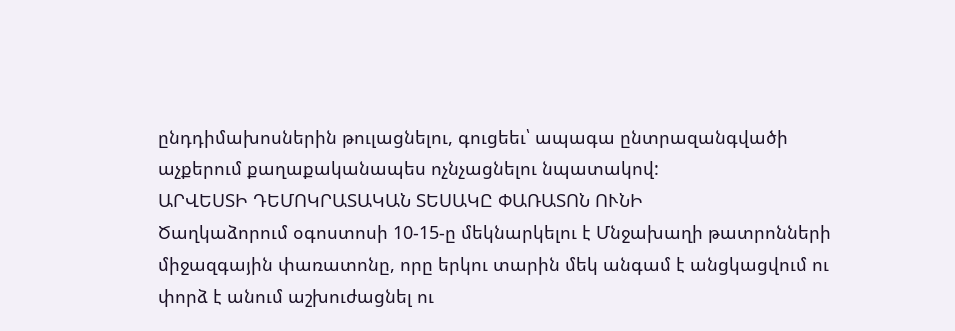ընդդիմախոսներին թուլացնելու, գուցեեւ՝ ապագա ընտրազանգվածի աչքերում քաղաքականապես ոչնչացնելու նպատակով:
ԱՐՎԵՍՏԻ ԴԵՄՈԿՐԱՏԱԿԱՆ ՏԵՍԱԿԸ ՓԱՌԱՏՈՆ ՈՒՆԻ
Ծաղկաձորում օգոստոսի 10-15-ը մեկնարկելու է Մնջախաղի թատրոնների միջազգային փառատոնը, որը երկու տարին մեկ անգամ է անցկացվում ու փորձ է անում աշխուժացնել ու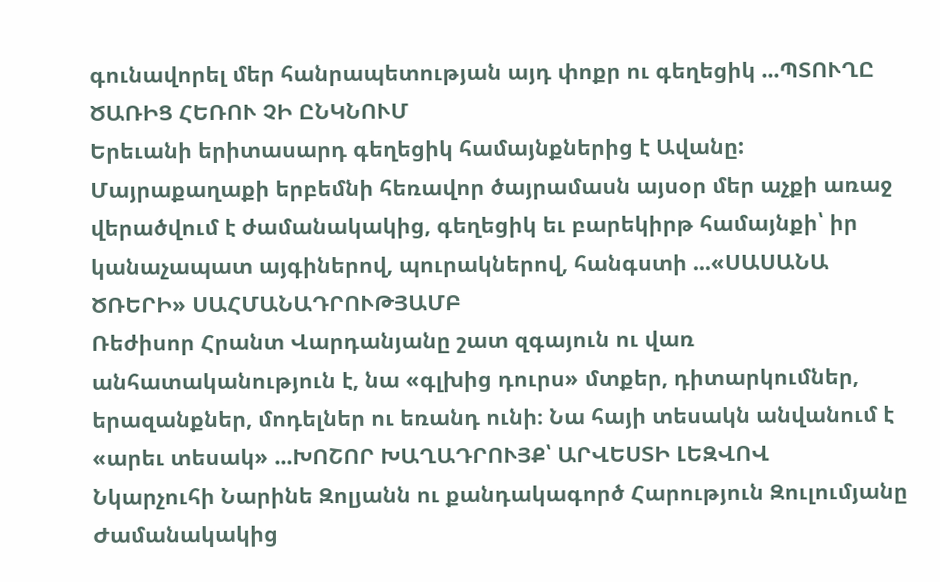գունավորել մեր հանրապետության այդ փոքր ու գեղեցիկ ...ՊՏՈՒՂԸ ԾԱՌԻՑ ՀԵՌՈՒ ՉԻ ԸՆԿՆՈՒՄ
Երեւանի երիտասարդ գեղեցիկ համայնքներից է Ավանը: Մայրաքաղաքի երբեմնի հեռավոր ծայրամասն այսօր մեր աչքի առաջ վերածվում է ժամանակակից, գեղեցիկ եւ բարեկիրթ համայնքի՝ իր կանաչապատ այգիներով, պուրակներով, հանգստի ...«ՍԱՍԱՆԱ ԾՌԵՐԻ» ՍԱՀՄԱՆԱԴՐՈՒԹՅԱՄԲ
Ռեժիսոր Հրանտ Վարդանյանը շատ զգայուն ու վառ անհատականություն է, նա «գլխից դուրս» մտքեր, դիտարկումներ, երազանքներ, մոդելներ ու եռանդ ունի։ Նա հայի տեսակն անվանում է «արեւ տեսակ» ...ԽՈՇՈՐ ԽԱՂԱԴՐՈՒՅՔ՝ ԱՐՎԵՍՏԻ ԼԵԶՎՈՎ
Նկարչուհի Նարինե Զոլյանն ու քանդակագործ Հարություն Զուլումյանը Ժամանակակից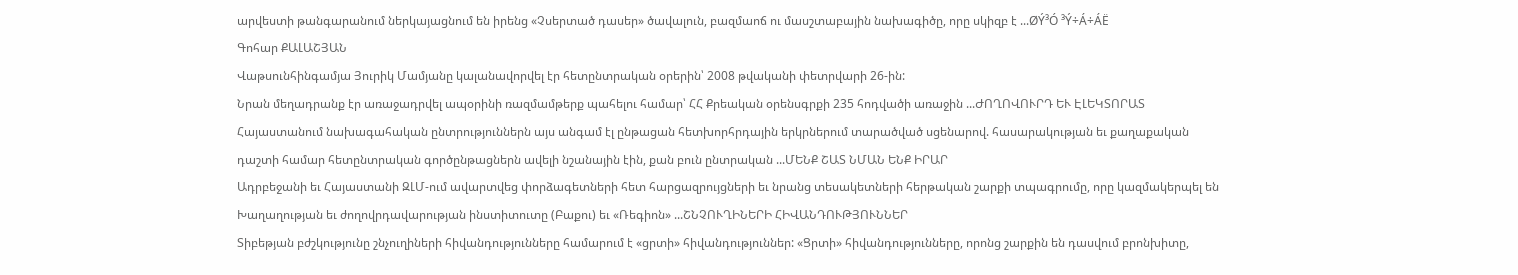արվեստի թանգարանում ներկայացնում են իրենց «Չսերտած դասեր» ծավալուն, բազմաոճ ու մասշտաբային նախագիծը, որը սկիզբ է ...ØÝ³Ó ³Ý÷Á÷ÁË
Գոհար ՔԱԼԱՇՅԱՆ
Վաթսունհինգամյա Յուրիկ Մամյանը կալանավորվել էր հետընտրական օրերին՝ 2008 թվականի փետրվարի 26-ին:
Նրան մեղադրանք էր առաջադրվել ապօրինի ռազմամթերք պահելու համար՝ ՀՀ Քրեական օրենսգրքի 235 հոդվածի առաջին ...ԺՈՂՈՎՈՒՐԴ ԵՒ ԷԼԵԿՏՈՐԱՏ
Հայաստանում նախագահական ընտրություններն այս անգամ էլ ընթացան հետխորհրդային երկրներում տարածված սցենարով. հասարակության եւ քաղաքական դաշտի համար հետընտրական գործընթացներն ավելի նշանային էին, քան բուն ընտրական ...ՄԵՆՔ ՇԱՏ ՆՄԱՆ ԵՆՔ ԻՐԱՐ
Ադրբեջանի եւ Հայաստանի ԶԼՄ-ում ավարտվեց փորձագետների հետ հարցազրույցների եւ նրանց տեսակետների հերթական շարքի տպագրումը, որը կազմակերպել են Խաղաղության եւ ժողովրդավարության ինստիտուտը (Բաքու) եւ «Ռեգիոն» ...ՇՆՉՈՒՂԻՆԵՐԻ ՀԻՎԱՆԴՈՒԹՅՈՒՆՆԵՐ
Տիբեթյան բժշկությունը շնչուղիների հիվանդությունները համարում է «ցրտի» հիվանդություններ: «Ցրտի» հիվանդությունները, որոնց շարքին են դասվում բրոնխիտը,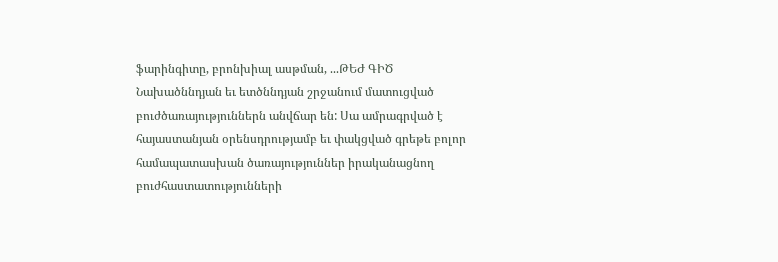ֆարինգիտը, բրոնխիալ ասթման, ...ԹԵԺ ԳԻԾ
Նախածննդյան եւ ետծննդյան շրջանում մատուցված բուժծառայություններն անվճար են: Սա ամրագրված է հայաստանյան օրենսդրությամբ եւ փակցված գրեթե բոլոր համապատասխան ծառայություններ իրականացնող բուժհաստատությունների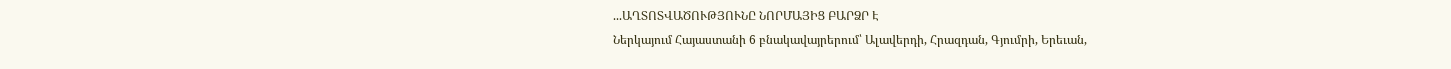...ԱՂՏՈՏՎԱԾՈՒԹՅՈՒՆԸ ՆՈՐՄԱՅԻՑ ԲԱՐՁՐ Է
Ներկայում Հայաստանի 6 բնակավայրերում՝ Ալավերդի, Հրազդան, Գյումրի, Երեւան,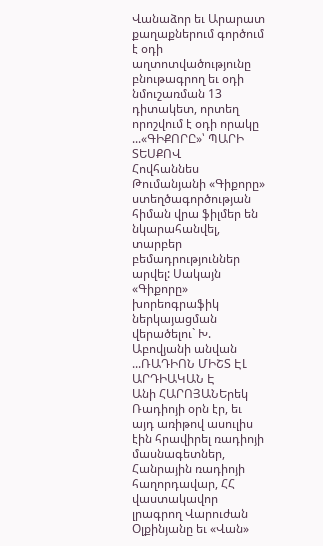Վանաձոր եւ Արարատ քաղաքներում գործում է օդի աղտոտվածությունը բնութագրող եւ օդի նմուշառման 13 դիտակետ, որտեղ որոշվում է օդի որակը ...«ԳԻՔՈՐԸ»՝ ՊԱՐԻ ՏԵՍՔՈՎ
Հովհաննես Թումանյանի «Գիքորը» ստեղծագործության հիման վրա ֆիլմեր են նկարահանվել, տարբեր բեմադրություններ արվել: Սակայն «Գիքորը» խորեոգրաֆիկ ներկայացման վերածելու` Խ. Աբովյանի անվան ...ՌԱԴԻՈՆ ՄԻՇՏ ԷԼ ԱՐԴԻԱԿԱՆ Է
Անի ՀԱՐՈՅԱՆԵրեկ Ռադիոյի օրն էր, եւ այդ առիթով ասուլիս էին հրավիրել ռադիոյի մասնագետներ, Հանրային ռադիոյի հաղորդավար, ՀՀ վաստակավոր լրագրող Վարուժան Օլքինյանը եւ «Վան»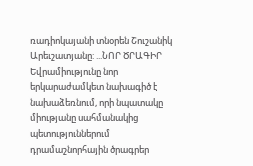ռադիոկայանի տնօրեն Շուշանիկ Արեւշատյանը: ...ՆՈՐ ԾՐԱԳԻՐ
Եվրամիությունը նոր երկարաժամկետ նախագիծ է նախաձեռնում, որի նպատակը միությանը սահմանակից պետություններում դրամաշնորհային ծրագրեր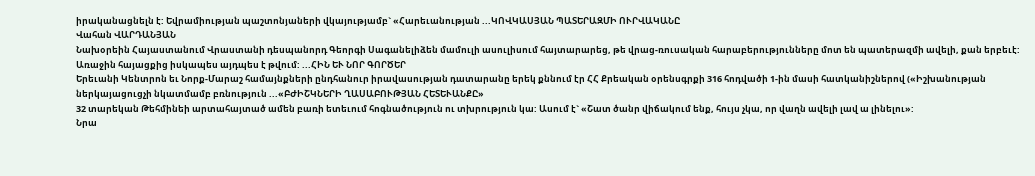իրականացնելն է: Եվրամիության պաշտոնյաների վկայությամբ` «Հարեւանության ...ԿՈՎԿԱՍՅԱՆ ՊԱՏԵՐԱԶՄԻ ՈՒՐՎԱԿԱՆԸ
Վահան ՎԱՐԴԱՆՅԱՆ
Նախօրեին Հայաստանում Վրաստանի դեսպանորդ Գեորգի Սագանելիձեն մամուլի ասուլիսում հայտարարեց, թե վրաց-ռուսական հարաբերությունները մոտ են պատերազմի ավելի, քան երբեւէ:
Առաջին հայացքից իսկապես այդպես է թվում: ...ՀԻՆ ԵՒ ՆՈՐ ԳՈՐԾԵՐ
Երեւանի Կենտրոն եւ Նորք-Մարաշ համայնքների ընդհանուր իրավասության դատարանը երեկ քննում էր ՀՀ Քրեական օրենսգրքի 316 հոդվածի 1-ին մասի հատկանիշներով («Իշխանության ներկայացուցչի նկատմամբ բռնություն ...«ԲԺԻՇԿՆԵՐԻ ՂԱՍԱԲՈՒԹՅԱՆ ՀԵՏԵՒԱՆՔԸ»
32 տարեկան Թեհմինեի արտահայտած ամեն բառի ետեւում հոգնածություն ու տխրություն կա: Ասում է` «Շատ ծանր վիճակում ենք, հույս չկա, որ վաղն ավելի լավ ա լինելու»:
Նրա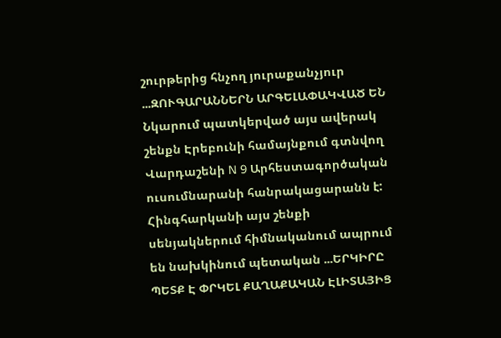շուրթերից հնչող յուրաքանչյուր ...ԶՈՒԳԱՐԱՆՆԵՐՆ ԱՐԳԵԼԱՓԱԿՎԱԾ ԵՆ
Նկարում պատկերված այս ավերակ շենքն Էրեբունի համայնքում գտնվող Վարդաշենի N 9 Արհեստագործական ուսումնարանի հանրակացարանն է:
Հինգհարկանի այս շենքի սենյակներում հիմնականում ապրում են նախկինում պետական ...ԵՐԿԻՐԸ ՊԵՏՔ Է ՓՐԿԵԼ ՔԱՂԱՔԱԿԱՆ ԷԼԻՏԱՅԻՑ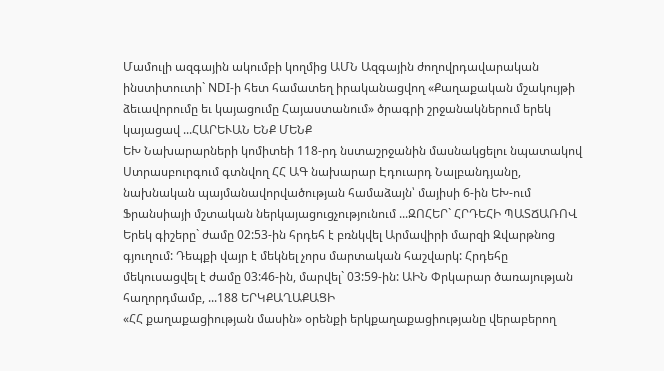Մամուլի ազգային ակումբի կողմից ԱՄՆ Ազգային ժողովրդավարական ինստիտուտի` NDI-ի հետ համատեղ իրականացվող «Քաղաքական մշակույթի ձեւավորումը եւ կայացումը Հայաստանում» ծրագրի շրջանակներում երեկ կայացավ ...ՀԱՐԵՒԱՆ ԵՆՔ ՄԵՆՔ
ԵԽ Նախարարների կոմիտեի 118-րդ նստաշրջանին մասնակցելու նպատակով Ստրասբուրգում գտնվող ՀՀ ԱԳ նախարար Էդուարդ Նալբանդյանը, նախնական պայմանավորվածության համաձայն՝ մայիսի 6-ին ԵԽ-ում Ֆրանսիայի մշտական ներկայացուցչությունում ...ԶՈՀԵՐ` ՀՐԴԵՀԻ ՊԱՏՃԱՌՈՎ
Երեկ գիշերը` ժամը 02:53-ին հրդեհ է բռնկվել Արմավիրի մարզի Զվարթնոց գյուղում: Դեպքի վայր է մեկնել չորս մարտական հաշվարկ: Հրդեհը մեկուսացվել է ժամը 03:46-ին, մարվել` 03:59-ին: ԱԻՆ Փրկարար ծառայության հաղորդմամբ, ...188 ԵՐԿՔԱՂԱՔԱՑԻ
«ՀՀ քաղաքացիության մասին» օրենքի երկքաղաքացիությանը վերաբերող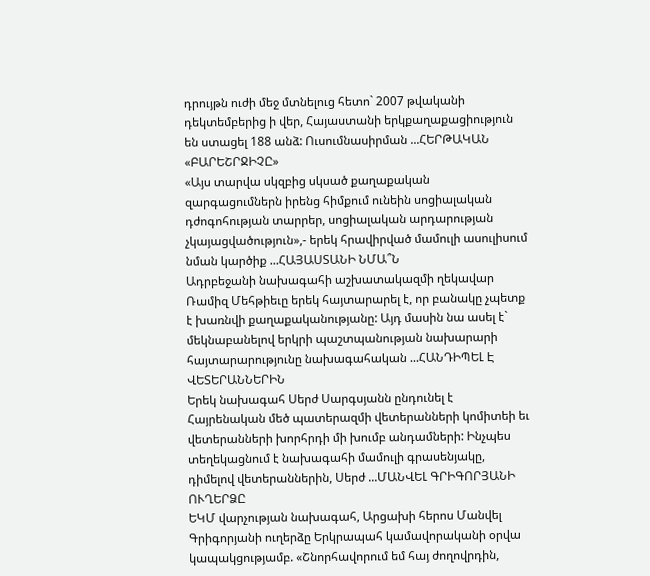դրույթն ուժի մեջ մտնելուց հետո` 2007 թվականի դեկտեմբերից ի վեր, Հայաստանի երկքաղաքացիություն են ստացել 188 անձ: Ուսումնասիրման ...ՀԵՐԹԱԿԱՆ «ԲԱՐԵՇՐՋԻՉԸ»
«Այս տարվա սկզբից սկսած քաղաքական զարգացումներն իրենց հիմքում ունեին սոցիալական դժոգոհության տարրեր, սոցիալական արդարության չկայացվածություն»,- երեկ հրավիրված մամուլի ասուլիսում նման կարծիք ...ՀԱՅԱՍՏԱՆԻ ՆՄԱ՞Ն
Ադրբեջանի նախագահի աշխատակազմի ղեկավար Ռամիզ Մեհթիեւը երեկ հայտարարել է, որ բանակը չպետք է խառնվի քաղաքականությանը: Այդ մասին նա ասել է` մեկնաբանելով երկրի պաշտպանության նախարարի հայտարարությունը նախագահական ...ՀԱՆԴԻՊԵԼ Է ՎԵՏԵՐԱՆՆԵՐԻՆ
Երեկ նախագահ Սերժ Սարգսյանն ընդունել է Հայրենական մեծ պատերազմի վետերանների կոմիտեի եւ վետերանների խորհրդի մի խումբ անդամների: Ինչպես տեղեկացնում է նախագահի մամուլի գրասենյակը, դիմելով վետերաններին, Սերժ ...ՄԱՆՎԵԼ ԳՐԻԳՈՐՅԱՆԻ ՈՒՂԵՐՁԸ
ԵԿՄ վարչության նախագահ, Արցախի հերոս Մանվել Գրիգորյանի ուղերձը Երկրապահ կամավորականի օրվա կապակցությամբ. «Շնորհավորում եմ հայ ժողովրդին,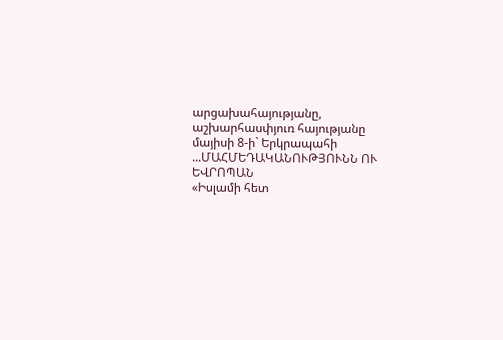արցախահայությանը, աշխարհասփյուռ հայությանը մայիսի 8-ի` Երկրապահի ...ՄԱՀՄԵԴԱԿԱՆՈՒԹՅՈՒՆՆ ՈՒ ԵՎՐՈՊԱՆ
«Իսլամի հետ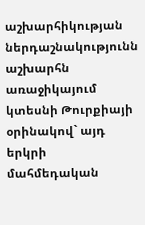աշխարհիկության ներդաշնակությունն աշխարհն առաջիկայում կտեսնի Թուրքիայի օրինակով` այդ երկրի մահմեդական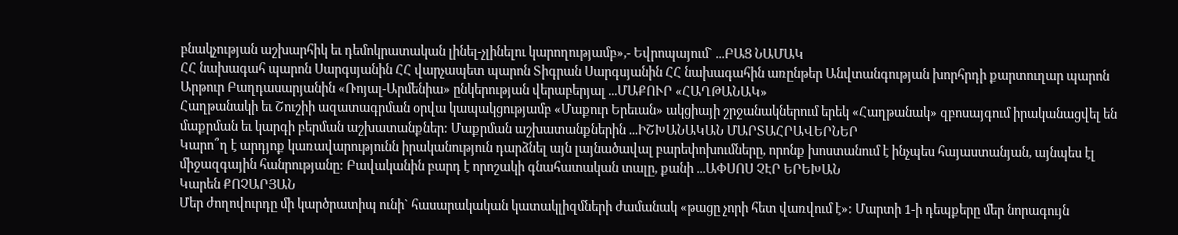բնակչության աշխարհիկ եւ դեմոկրատական լինել-չլինելու կարողությամբ»,- Եվրոպայում` ...ԲԱՑ ՆԱՄԱԿ
ՀՀ նախագահ պարոն Սարգսյանին ՀՀ վարչապետ պարոն Տիգրան Սարգսյանին ՀՀ նախագահին առընթեր Անվտանգության խորհրդի քարտուղար պարոն Արթուր Բաղդասարյանին «Ռոյալ-Արմենիա» ընկերության վերաբերյալ ...ՄԱՔՈՒՐ «ՀԱՂԹԱՆԱԿ»
Հաղթանակի եւ Շուշիի ազատագրման օրվա կապակցությամբ «Մաքուր Երեւան» ակցիայի շրջանակներում երեկ «Հաղթանակ» զբոսայգում իրականացվել են մաքրման եւ կարգի բերման աշխատանքներ: Մաքրման աշխատանքներին ...ԻՇԽԱՆԱԿԱՆ ՄԱՐՏԱՀՐԱՎԵՐՆԵՐ
Կարո՞ղ է արդյոք կառավարությունն իրականություն դարձնել այն լայնածավալ բարեփոխումները, որոնք խոստանում է ինչպես հայաստանյան, այնպես էլ միջազգային հանրությանը: Բավականին բարդ է որոշակի գնահատական տալը, քանի ...ԱՓՍՈՍ ՉԷՐ ԵՐԵԽԱՆ
Կարեն ՔՈՉԱՐՅԱՆ
Մեր ժողովուրդը մի կարծրատիպ ունի` հասարակական կատակլիզմների ժամանակ «թացը չորի հետ վառվում է»: Մարտի 1-ի դեպքերը մեր նորագույն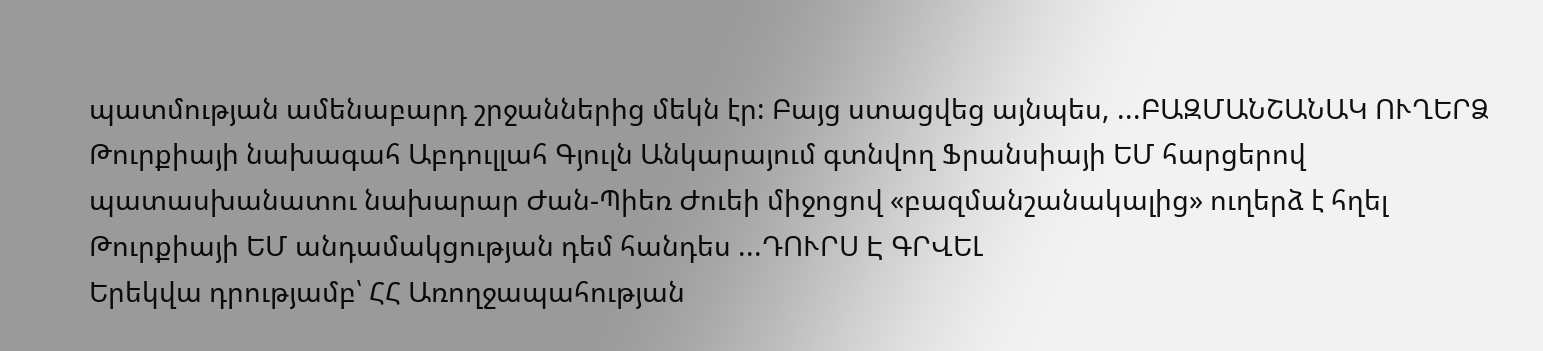պատմության ամենաբարդ շրջաններից մեկն էր: Բայց ստացվեց այնպես, ...ԲԱԶՄԱՆՇԱՆԱԿ ՈՒՂԵՐՁ
Թուրքիայի նախագահ Աբդուլլահ Գյուլն Անկարայում գտնվող Ֆրանսիայի ԵՄ հարցերով պատասխանատու նախարար Ժան-Պիեռ Ժուեի միջոցով «բազմանշանակալից» ուղերձ է հղել Թուրքիայի ԵՄ անդամակցության դեմ հանդես ...ԴՈՒՐՍ Է ԳՐՎԵԼ
Երեկվա դրությամբ՝ ՀՀ Առողջապահության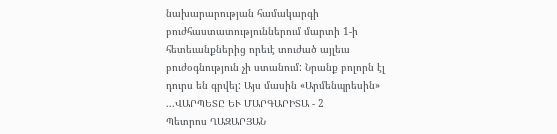նախարարության համակարգի բուժհաստատություններում մարտի 1-ի հետեւանքներից որեւէ տուժած այլեւս բուժօգնություն չի ստանում: Նրանք բոլորն էլ դուրս են գրվել: Այս մասին «Արմենպրեսին» ...ՎԱՐՊԵՏԸ ԵՒ ՄԱՐԳԱՐԻՏԱ - 2
Պետրոս ՂԱԶԱՐՅԱՆ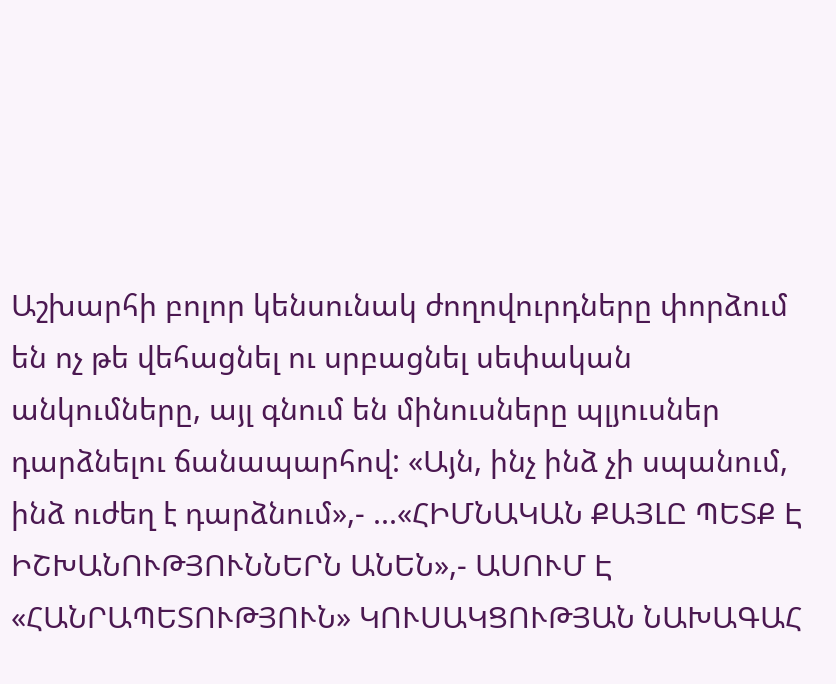Աշխարհի բոլոր կենսունակ ժողովուրդները փորձում են ոչ թե վեհացնել ու սրբացնել սեփական անկումները, այլ գնում են մինուսները պլյուսներ դարձնելու ճանապարհով: «Այն, ինչ ինձ չի սպանում, ինձ ուժեղ է դարձնում»,- ...«ՀԻՄՆԱԿԱՆ ՔԱՅԼԸ ՊԵՏՔ Է ԻՇԽԱՆՈՒԹՅՈՒՆՆԵՐՆ ԱՆԵՆ»,- ԱՍՈՒՄ Է «ՀԱՆՐԱՊԵՏՈՒԹՅՈՒՆ» ԿՈՒՍԱԿՑՈՒԹՅԱՆ ՆԱԽԱԳԱՀ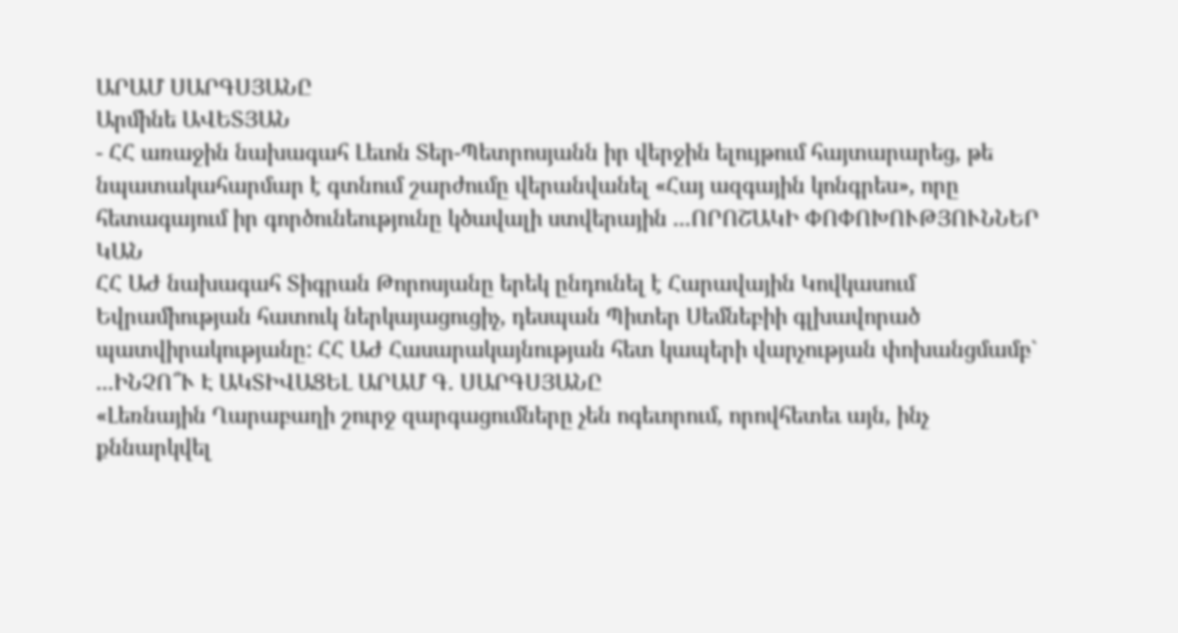ԱՐԱՄ ՍԱՐԳՍՅԱՆԸ
Արմինե ԱՎԵՏՅԱՆ
- ՀՀ առաջին նախագահ Լեւոն Տեր-Պետրոսյանն իր վերջին ելույթում հայտարարեց, թե նպատակահարմար է գտնում շարժումը վերանվանել «Հայ ազգային կոնգրես», որը հետագայում իր գործունեությունը կծավալի ստվերային ...ՈՐՈՇԱԿԻ ՓՈՓՈԽՈՒԹՅՈՒՆՆԵՐ ԿԱՆ
ՀՀ ԱԺ նախագահ Տիգրան Թորոսյանը երեկ ընդունել է Հարավային Կովկասում Եվրամիության հատուկ ներկայացուցիչ, դեսպան Պիտեր Սեմնեբիի գլխավորած պատվիրակությանը: ՀՀ ԱԺ Հասարակայնության հետ կապերի վարչության փոխանցմամբ` ...ԻՆՉՈ՞Ւ Է ԱԿՏԻՎԱՑԵԼ ԱՐԱՄ Գ. ՍԱՐԳՍՅԱՆԸ
«Լեռնային Ղարաբաղի շուրջ զարգացումները չեն ոգեւորում, որովհետեւ այն, ինչ քննարկվել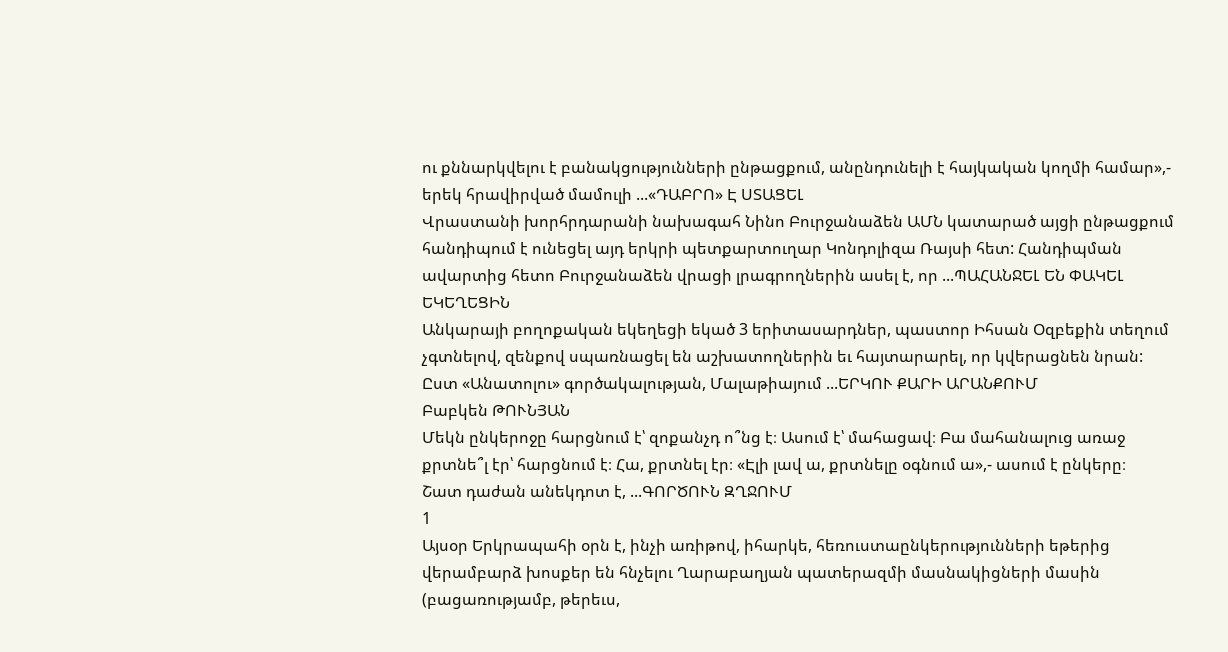ու քննարկվելու է բանակցությունների ընթացքում, անընդունելի է հայկական կողմի համար»,- երեկ հրավիրված մամուլի ...«ԴԱԲՐՈ» Է ՍՏԱՑԵԼ
Վրաստանի խորհրդարանի նախագահ Նինո Բուրջանաձեն ԱՄՆ կատարած այցի ընթացքում հանդիպում է ունեցել այդ երկրի պետքարտուղար Կոնդոլիզա Ռայսի հետ: Հանդիպման ավարտից հետո Բուրջանաձեն վրացի լրագրողներին ասել է, որ ...ՊԱՀԱՆՋԵԼ ԵՆ ՓԱԿԵԼ ԵԿԵՂԵՑԻՆ
Անկարայի բողոքական եկեղեցի եկած 3 երիտասարդներ, պաստոր Իհսան Օզբեքին տեղում չգտնելով, զենքով սպառնացել են աշխատողներին եւ հայտարարել, որ կվերացնեն նրան: Ըստ «Անատոլու» գործակալության, Մալաթիայում ...ԵՐԿՈՒ ՔԱՐԻ ԱՐԱՆՔՈՒՄ
Բաբկեն ԹՈՒՆՅԱՆ
Մեկն ընկերոջը հարցնում է՝ զոքանչդ ո՞նց է։ Ասում է՝ մահացավ։ Բա մահանալուց առաջ քրտնե՞լ էր՝ հարցնում է։ Հա, քրտնել էր։ «Էլի լավ ա, քրտնելը օգնում ա»,- ասում է ընկերը։
Շատ դաժան անեկդոտ է, ...ԳՈՐԾՈՒՆ ԶՂՋՈՒՄ
1
Այսօր Երկրապահի օրն է, ինչի առիթով, իհարկե, հեռուստաընկերությունների եթերից վերամբարձ խոսքեր են հնչելու Ղարաբաղյան պատերազմի մասնակիցների մասին (բացառությամբ, թերեւս,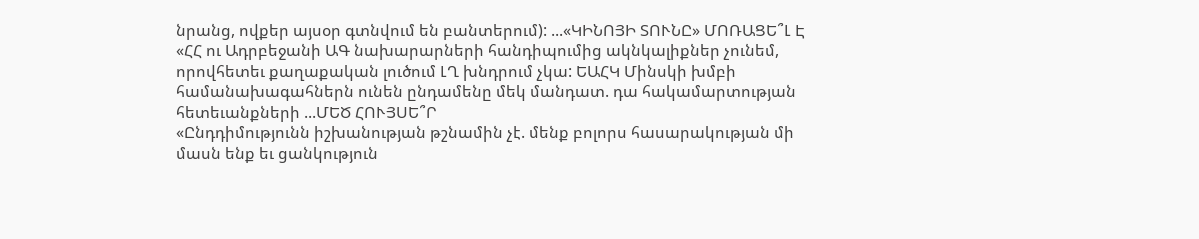նրանց, ովքեր այսօր գտնվում են բանտերում): ...«ԿԻՆՈՅԻ ՏՈՒՆԸ» ՄՈՌԱՑԵ՞Լ Է
«ՀՀ ու Ադրբեջանի ԱԳ նախարարների հանդիպումից ակնկալիքներ չունեմ, որովհետեւ քաղաքական լուծում ԼՂ խնդրում չկա: ԵԱՀԿ Մինսկի խմբի համանախագահներն ունեն ընդամենը մեկ մանդատ. դա հակամարտության հետեւանքների ...ՄԵԾ ՀՈՒՅՍԵ՞Ր
«Ընդդիմությունն իշխանության թշնամին չէ. մենք բոլորս հասարակության մի մասն ենք եւ ցանկություն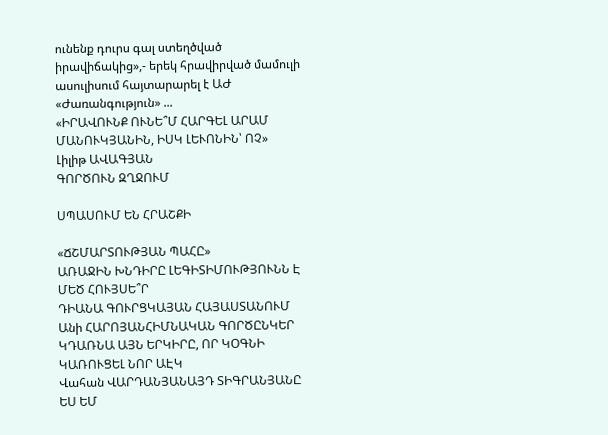ունենք դուրս գալ ստեղծված իրավիճակից»,- երեկ հրավիրված մամուլի ասուլիսում հայտարարել է ԱԺ «Ժառանգություն» ...
«ԻՐԱՎՈՒՆՔ ՈՒՆԵ՞Մ ՀԱՐԳԵԼ ԱՐԱՄ ՄԱՆՈՒԿՅԱՆԻՆ, ԻՍԿ ԼԵՒՈՆԻՆ՝ ՈՉ»
Լիլիթ ԱՎԱԳՅԱՆ
ԳՈՐԾՈՒՆ ԶՂՋՈՒՄ

ՍՊԱՍՈՒՄ ԵՆ ՀՐԱՇՔԻ

«ՃՇՄԱՐՏՈՒԹՅԱՆ ՊԱՀԸ»
ԱՌԱՋԻՆ ԽՆԴԻՐԸ ԼԵԳԻՏԻՄՈՒԹՅՈՒՆՆ Է
ՄԵԾ ՀՈՒՅՍԵ՞Ր
ԴԻԱՆԱ ԳՈՒՐՑԿԱՅԱՆ ՀԱՅԱՍՏԱՆՈՒՄ
Անի ՀԱՐՈՅԱՆՀԻՄՆԱԿԱՆ ԳՈՐԾԸՆԿԵՐ ԿԴԱՌՆԱ ԱՅՆ ԵՐԿԻՐԸ, ՈՐ ԿՕԳՆԻ ԿԱՌՈՒՑԵԼ ՆՈՐ ԱԷԿ
Վահան ՎԱՐԴԱՆՅԱՆԱՅԴ ՏԻԳՐԱՆՅԱՆԸ ԵՍ ԵՄ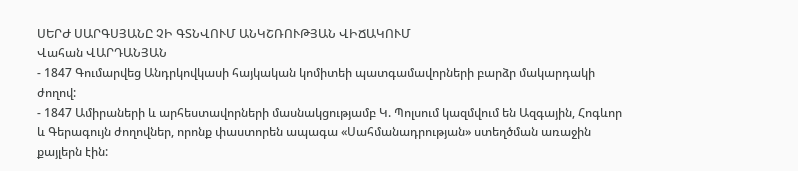ՍԵՐԺ ՍԱՐԳՍՅԱՆԸ ՉԻ ԳՏՆՎՈՒՄ ԱՆԿՇՌՈՒԹՅԱՆ ՎԻՃԱԿՈՒՄ
Վահան ՎԱՐԴԱՆՅԱՆ
- 1847 Գումարվեց Անդրկովկասի հայկական կոմիտեի պատգամավորների բարձր մակարդակի ժողով:
- 1847 Ամիրաների և արհեստավորների մասնակցությամբ Կ. Պոլսում կազմվում են Ազգային, Հոգևոր և Գերագույն ժողովներ, որոնք փաստորեն ապագա «Սահմանադրության» ստեղծման առաջին քայլերն էին: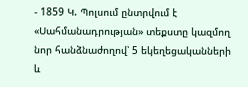- 1859 Կ. Պոլսում ընտրվում է «Սահմանադրության» տեքստը կազմող նոր հանձնաժողով՝ 5 եկեղեցականների և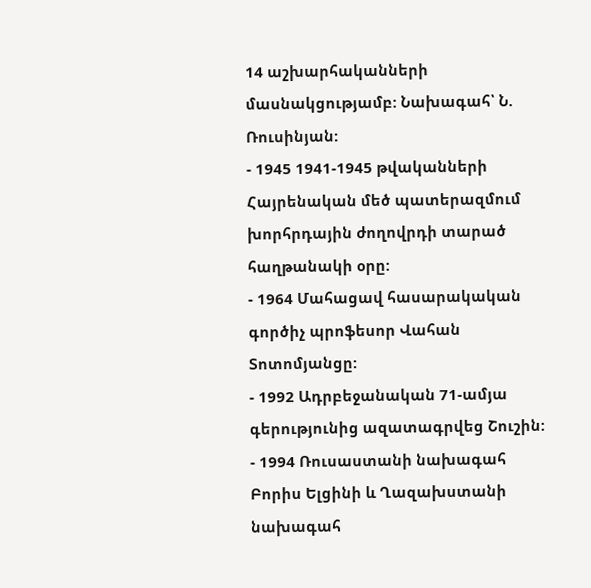14 աշխարհականների մասնակցությամբ: Նախագահ՝ Ն. Ռուսինյան:
- 1945 1941-1945 թվականների Հայրենական մեծ պատերազմում խորհրդային ժողովրդի տարած հաղթանակի օրը:
- 1964 Մահացավ հասարակական գործիչ պրոֆեսոր Վահան Տոտոմյանցը:
- 1992 Ադրբեջանական 71-ամյա գերությունից ազատագրվեց Շուշին:
- 1994 Ռուսաստանի նախագահ Բորիս Ելցինի և Ղազախստանի նախագահ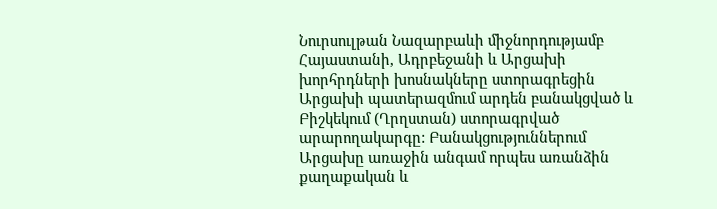Նուրսուլթան Նազարբաևի միջնորդությամբ Հայաստանի, Ադրբեջանի և Արցախի խորհրդների խոսնակները ստորագրեցին Արցախի պատերազմում արդեն բանակցված և Բիշկեկում (Ղրղստան) ստորագրված արարողակարգը: Բանակցություններում Արցախը առաջին անգամ որպես առանձին քաղաքական և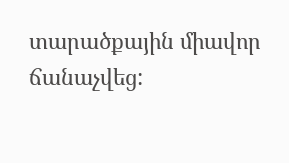տարածքային միավոր ճանաչվեց: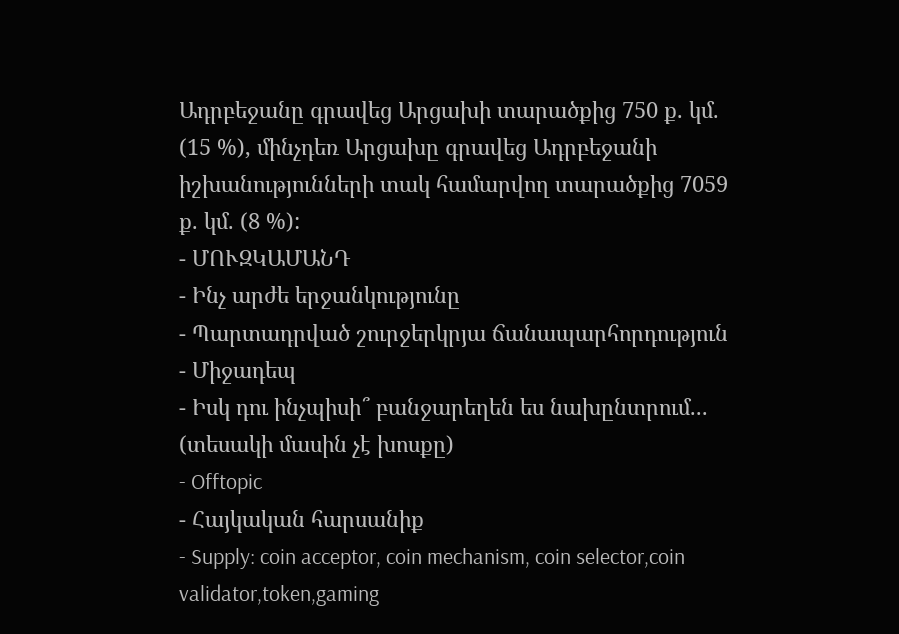Ադրբեջանը գրավեց Արցախի տարածքից 750 ք. կմ. (15 %), մինչդեռ Արցախը գրավեց Ադրբեջանի իշխանությունների տակ համարվող տարածքից 7059 ք. կմ. (8 %):
- ՄՈՒԶԿԱՄԱՆԴ
- Ինչ արժե երջանկությունը
- Պարտադրված շուրջերկրյա ճանապարհորդություն
- Միջադեպ
- Իսկ դու ինչպիսի՞ բանջարեղեն ես նախընտրում... (տեսակի մասին չէ խոսքը)
- Offtopic
- Հայկական հարսանիք
- Supply: coin acceptor, coin mechanism, coin selector,coin validator,token,gaming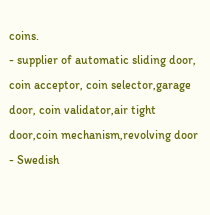coins.
- supplier of automatic sliding door, coin acceptor, coin selector,garage door, coin validator,air tight door,coin mechanism,revolving door
- Swedish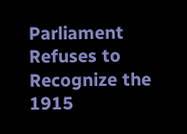Parliament Refuses to Recognize the 1915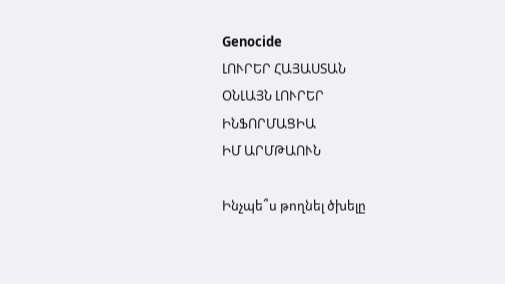Genocide
ԼՈՒՐԵՐ ՀԱՅԱՍՏԱՆ
ՕՆԼԱՅՆ ԼՈՒՐԵՐ
ԻՆՖՈՐՄԱՑԻԱ
ԻՄ ԱՐՄԹԱՈՒՆ

Ինչպե՞ս թողնել ծխելը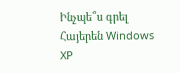Ինչպե՞ս գրել Հայերեն Windows XP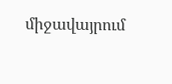միջավայրում